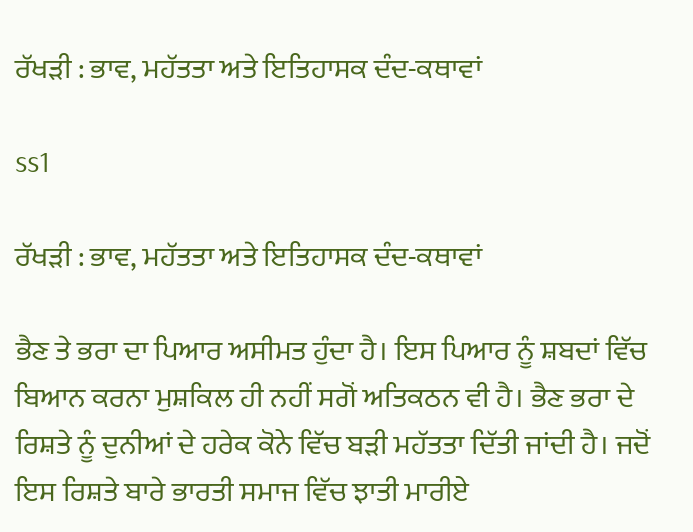ਰੱਖੜੀ : ਭਾਵ, ਮਹੱਤਤਾ ਅਤੇ ਇਤਿਹਾਸਕ ਦੰਦ-ਕਥਾਵਾਂ

ss1

ਰੱਖੜੀ : ਭਾਵ, ਮਹੱਤਤਾ ਅਤੇ ਇਤਿਹਾਸਕ ਦੰਦ-ਕਥਾਵਾਂ

ਭੈਣ ਤੇ ਭਰਾ ਦਾ ਪਿਆਰ ਅਸੀਮਤ ਹੁੰਦਾ ਹੈ। ਇਸ ਪਿਆਰ ਨੂੰ ਸ਼ਬਦਾਂ ਵਿੱਚ ਬਿਆਨ ਕਰਨਾ ਮੁਸ਼ਕਿਲ ਹੀ ਨਹੀਂ ਸਗੋਂ ਅਤਿਕਠਨ ਵੀ ਹੈ। ਭੈਣ ਭਰਾ ਦੇ ਰਿਸ਼ਤੇ ਨੂੰ ਦੁਨੀਆਂ ਦੇ ਹਰੇਕ ਕੋਨੇ ਵਿੱਚ ਬੜੀ ਮਹੱਤਤਾ ਦਿੱਤੀ ਜਾਂਦੀ ਹੈ। ਜਦੋਂ ਇਸ ਰਿਸ਼ਤੇ ਬਾਰੇ ਭਾਰਤੀ ਸਮਾਜ ਵਿੱਚ ਝਾਤੀ ਮਾਰੀਏ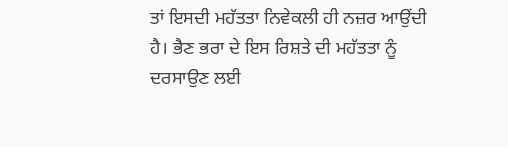ਤਾਂ ਇਸਦੀ ਮਹੱਤਤਾ ਨਿਵੇਕਲੀ ਹੀ ਨਜ਼ਰ ਆਉਂਦੀ ਹੈ। ਭੈਣ ਭਰਾ ਦੇ ਇਸ ਰਿਸ਼ਤੇ ਦੀ ਮਹੱਤਤਾ ਨੂੰ ਦਰਸਾਉਣ ਲਈ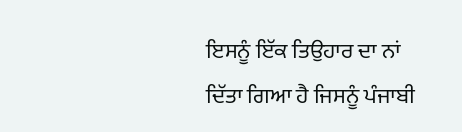ਇਸਨੂੰ ਇੱਕ ਤਿਉਹਾਰ ਦਾ ਨਾਂ ਦਿੱਤਾ ਗਿਆ ਹੈ ਜਿਸਨੂੰ ਪੰਜਾਬੀ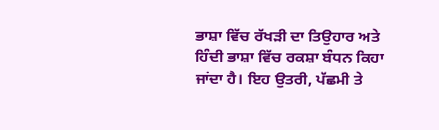ਭਾਸ਼ਾ ਵਿੱਚ ਰੱਖੜੀ ਦਾ ਤਿਉਹਾਰ ਅਤੇ ਹਿੰਦੀ ਭਾਸ਼ਾ ਵਿੱਚ ਰਕਸ਼ਾ ਬੰਧਨ ਕਿਹਾ ਜਾਂਦਾ ਹੈ। ਇਹ ਉਤਰੀ, ਪੱਛਮੀ ਤੇ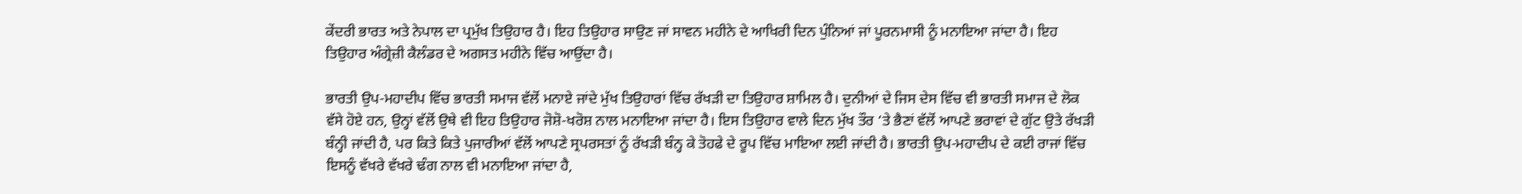ਕੇਂਦਰੀ ਭਾਰਤ ਅਤੇ ਨੇਪਾਲ ਦਾ ਪ੍ਰਮੁੱਖ ਤਿਉਹਾਰ ਹੈ। ਇਹ ਤਿਉਹਾਰ ਸਾਉਣ ਜਾਂ ਸਾਵਨ ਮਹੀਨੇ ਦੇ ਆਖਿਰੀ ਦਿਨ ਪੁੰਨਿਆਂ ਜਾਂ ਪੂਰਨਮਾਸੀ ਨੂੰ ਮਨਾਇਆ ਜਾਂਦਾ ਹੈ। ਇਹ ਤਿਉਹਾਰ ਅੰਗ੍ਰੇਜ਼ੀ ਕੈਲੰਡਰ ਦੇ ਅਗਸਤ ਮਹੀਨੇ ਵਿੱਚ ਆਉਂਦਾ ਹੈ।

ਭਾਰਤੀ ਉਪ-ਮਹਾਦੀਪ ਵਿੱਚ ਭਾਰਤੀ ਸਮਾਜ ਵੱਲੋਂ ਮਨਾਏ ਜਾਂਦੇ ਮੁੱਖ ਤਿਉਹਾਰਾਂ ਵਿੱਚ ਰੱਖੜੀ ਦਾ ਤਿਉਹਾਰ ਸ਼ਾਮਿਲ ਹੈ। ਦੁਨੀਆਂ ਦੇ ਜਿਸ ਦੇਸ ਵਿੱਚ ਵੀ ਭਾਰਤੀ ਸਮਾਜ ਦੇ ਲੋਕ ਵੱਸੇ ਹੋਏ ਹਨ, ਉਨ੍ਹਾਂ ਵੱਲੋਂ ਉਥੇ ਵੀ ਇਹ ਤਿਉਹਾਰ ਜੋਸ਼ੋ-ਖਰੋਸ਼ ਨਾਲ ਮਨਾਇਆ ਜਾਂਦਾ ਹੈ। ਇਸ ਤਿਉਹਾਰ ਵਾਲੇ ਦਿਨ ਮੁੱਖ ਤੌਰ ‘ਤੇ ਭੈਣਾਂ ਵੱਲੋਂ ਆਪਣੇ ਭਰਾਵਾਂ ਦੇ ਗੁੱਟ ਉਤੇ ਰੱਖੜੀ ਬੰਨ੍ਹੀ ਜਾਂਦੀ ਹੈ, ਪਰ ਕਿਤੇ ਕਿਤੇ ਪੁਜਾਰੀਆਂ ਵੱਲੋਂ ਆਪਣੇ ਸ੍ਰਪਰਸਤਾਂ ਨੂੰ ਰੱਖੜੀ ਬੰਨ੍ਹ ਕੇ ਤੋਹਫੇ ਦੇ ਰੂਪ ਵਿੱਚ ਮਾਇਆ ਲਈ ਜਾਂਦੀ ਹੈ। ਭਾਰਤੀ ਉਪ-ਮਹਾਦੀਪ ਦੇ ਕਈ ਰਾਜਾਂ ਵਿੱਚ ਇਸਨੂੰ ਵੱਖਰੇ ਵੱਖਰੇ ਢੰਗ ਨਾਲ ਵੀ ਮਨਾਇਆ ਜਾਂਦਾ ਹੈ,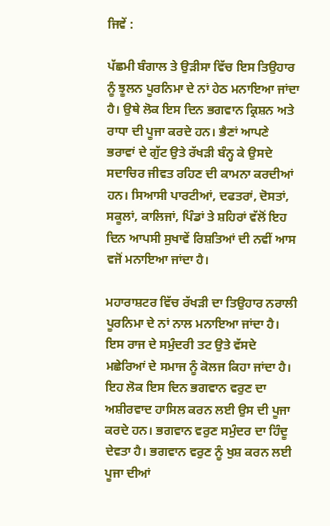ਜਿਵੇਂ :

ਪੱਛਮੀ ਬੰਗਾਲ ਤੇ ਉੜੀਸਾ ਵਿੱਚ ਇਸ ਤਿਉਹਾਰ ਨੂੰ ਝੂਲਨ ਪੂਰਨਿਮਾ ਦੇ ਨਾਂ ਹੇਠ ਮਨਾਇਆ ਜਾਂਦਾ ਹੈ। ਉਥੇ ਲੋਕ ਇਸ ਦਿਨ ਭਗਵਾਨ ਕ੍ਰਿਸ਼ਨ ਅਤੇ ਰਾਧਾ ਦੀ ਪੂਜਾ ਕਰਦੇ ਹਨ। ਭੈਣਾਂ ਆਪਣੇ ਭਰਾਵਾਂ ਦੇ ਗੁੱਟ ਉਤੇ ਰੱਖੜੀ ਬੰਨ੍ਹ ਕੇ ਉਸਦੇ ਸਦਾਚਿਰ ਜੀਵਤ ਰਹਿਣ ਦੀ ਕਾਮਨਾ ਕਰਦੀਆਂ ਹਨ। ਸਿਆਸੀ ਪਾਰਟੀਆਂ, ਦਫਤਰਾਂ, ਦੋਸਤਾਂ, ਸਕੂਲਾਂ, ਕਾਲਿਜਾਂ, ਪਿੰਡਾਂ ਤੇ ਸ਼ਹਿਰਾਂ ਵੱਲੋਂ ਇਹ ਦਿਨ ਆਪਸੀ ਸੁਖਾਵੇਂ ਰਿਸ਼ਤਿਆਂ ਦੀ ਨਵੀਂ ਆਸ ਵਜੋਂ ਮਨਾਇਆ ਜਾਂਦਾ ਹੈ।

ਮਹਾਰਾਸ਼ਟਰ ਵਿੱਚ ਰੱਖੜੀ ਦਾ ਤਿਉਹਾਰ ਨਰਾਲੀ ਪੂਰਨਿਮਾ ਦੇ ਨਾਂ ਨਾਲ ਮਨਾਇਆ ਜਾਂਦਾ ਹੈ। ਇਸ ਰਾਜ ਦੇ ਸਮੁੰਦਰੀ ਤਟ ਉਤੇ ਵੱਸਦੇ ਮਛੇਰਿਆਂ ਦੇ ਸਮਾਜ ਨੂੰ ਕੋਲਜ ਕਿਹਾ ਜਾਂਦਾ ਹੈ। ਇਹ ਲੋਕ ਇਸ ਦਿਨ ਭਗਵਾਨ ਵਰੁਣ ਦਾ ਅਸ਼ੀਰਵਾਦ ਹਾਸਿਲ ਕਰਨ ਲਈ ਉਸ ਦੀ ਪੂਜਾ ਕਰਦੇ ਹਨ। ਭਗਵਾਨ ਵਰੁਣ ਸਮੁੰਦਰ ਦਾ ਹਿੰਦੂ ਦੇਵਤਾ ਹੈ। ਭਗਵਾਨ ਵਰੁਣ ਨੂੰ ਖੁਸ਼ ਕਰਨ ਲਈ ਪੂਜਾ ਦੀਆਂ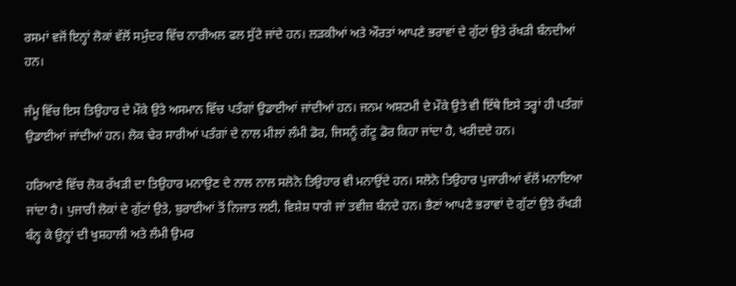ਰਸਮਾਂ ਵਜੋਂ ਇਨ੍ਹਾਂ ਲੋਕਾਂ ਵੱਲੋਂ ਸਮੁੰਦਰ ਵਿੱਚ ਨਾਰੀਅਲ ਫਲ ਸੁੱਟੇ ਜਾਂਦੇ ਹਨ। ਲੜਕੀਆਂ ਅਤੇ ਔਰਤਾਂ ਆਪਣੇ ਭਰਾਵਾਂ ਦੇ ਗੁੱਟਾਂ ਉਤੇ ਰੱਖੜੀ ਬੰਨਦੀਆਂ ਹਨ।

ਜੰਮੂ ਵਿੱਚ ਇਸ ਤਿਉਹਾਰ ਦੇ ਮੌਕੇ ਉਤੇ ਅਸਮਾਨ ਵਿੱਚ ਪਤੰਗਾਂ ਉਡਾਈਆਂ ਜਾਂਦੀਆਂ ਹਨ। ਜਨਮ ਅਸ਼ਟਮੀ ਦੇ ਮੌਕੇ ਉਤੇ ਵੀ ਇੱਥੇ ਇਸੇ ਤਰ੍ਹਾਂ ਹੀ ਪਤੰਗਾਂ ਉਡਾਈਆਂ ਜਾਂਦੀਆਂ ਹਨ। ਲੋਕ ਢੇਰ ਸਾਰੀਆਂ ਪਤੰਗਾਂ ਦੇ ਨਾਲ ਮੀਲਾਂ ਲੰਮੀ ਡੋਰ, ਜਿਸਨੂੰ ਗੱਟੂ ਡੋਰ ਕਿਹਾ ਜਾਂਦਾ ਹੈ, ਖਰੀਦਦੇ ਹਨ।

ਹਰਿਆਣੇ ਵਿੱਚ ਲੋਕ ਰੱਖੜੀ ਦਾ ਤਿਉਹਾਰ ਮਨਾਉਣ ਦੇ ਨਾਲ ਨਾਲ ਸਲੋਨੋ ਤਿਉਹਾਰ ਵੀ ਮਨਾਉਂਦੇ ਹਨ। ਸਲੋਨੋ ਤਿਉਹਾਰ ਪੁਜਾਰੀਆਂ ਵੱਲੋਂ ਮਨਾਇਆ ਜਾਂਦਾ ਹੈ। ਪੁਜਾਰੀ ਲੋਕਾਂ ਦੇ ਗੁੱਟਾਂ ਉਤੇ, ਬੁਰਾਈਆਂ ਤੋਂ ਨਿਜਾਤ ਲਈ, ਵਿਸ਼ੇਸ਼ ਧਾਗੇ ਜਾਂ ਤਵੀਜ਼ ਬੰਨਦੇ ਹਨ। ਭੈਣਾਂ ਆਪਣੇ ਭਰਾਵਾਂ ਦੇ ਗੁੱਟਾਂ ਉਤੇ ਰੱਖੜੀ ਬੰਨ੍ਹ ਕੇ ਉਨ੍ਹਾਂ ਦੀ ਖੁਸ਼ਹਾਲੀ ਅਤੇ ਲੰਮੀ ਉਮਰ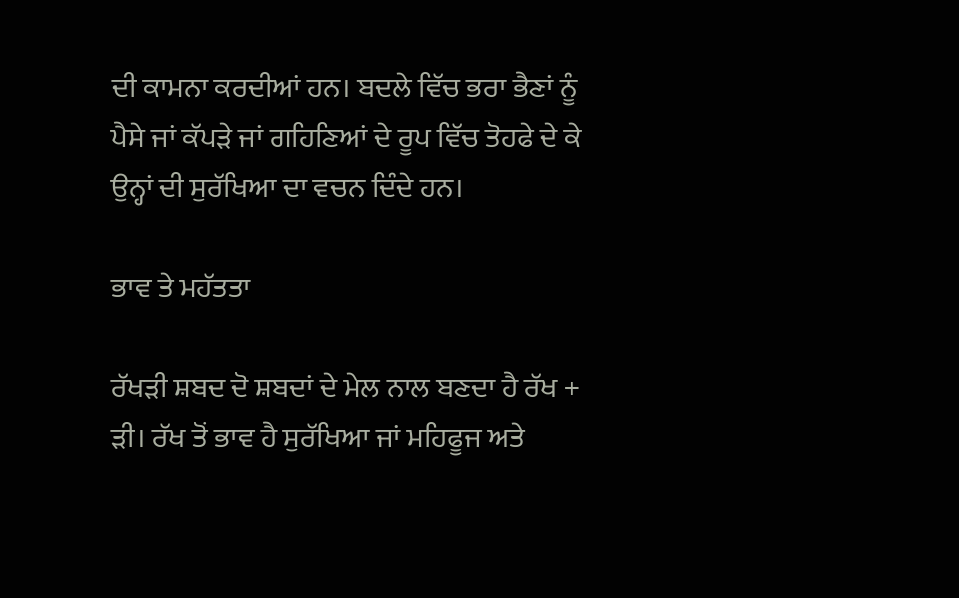ਦੀ ਕਾਮਨਾ ਕਰਦੀਆਂ ਹਨ। ਬਦਲੇ ਵਿੱਚ ਭਰਾ ਭੈਣਾਂ ਨੂੰ ਪੈਸੇ ਜਾਂ ਕੱਪੜੇ ਜਾਂ ਗਹਿਣਿਆਂ ਦੇ ਰੂਪ ਵਿੱਚ ਤੋਹਫੇ ਦੇ ਕੇ ਉਨ੍ਹਾਂ ਦੀ ਸੁਰੱਖਿਆ ਦਾ ਵਚਨ ਦਿੰਦੇ ਹਨ।

ਭਾਵ ਤੇ ਮਹੱਤਤਾ

ਰੱਖੜੀ ਸ਼ਬਦ ਦੋ ਸ਼ਬਦਾਂ ਦੇ ਮੇਲ ਨਾਲ ਬਣਦਾ ਹੈ ਰੱਖ + ੜੀ। ਰੱਖ ਤੋਂ ਭਾਵ ਹੈ ਸੁਰੱਖਿਆ ਜਾਂ ਮਹਿਫੂਜ ਅਤੇ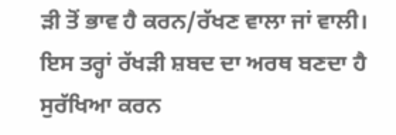ੜੀ ਤੋਂ ਭਾਵ ਹੈ ਕਰਨ/ਰੱਖਣ ਵਾਲਾ ਜਾਂ ਵਾਲੀ। ਇਸ ਤਰ੍ਹਾਂ ਰੱਖੜੀ ਸ਼ਬਦ ਦਾ ਅਰਥ ਬਣਦਾ ਹੈ ਸੁਰੱਖਿਆ ਕਰਨ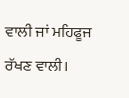ਵਾਲੀ ਜਾਂ ਮਹਿਫੂਜ ਰੱਖਣ ਵਾਲੀ।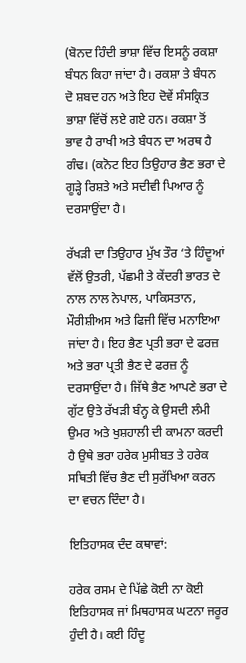(ਬੋਨਦ ਹਿੰਦੀ ਭਾਸ਼ਾ ਵਿੱਚ ਇਸਨੂੰ ਰਕਸ਼ਾ ਬੰਧਨ ਕਿਹਾ ਜਾਂਦਾ ਹੈ। ਰਕਸ਼ਾ ਤੇ ਬੰਧਨ ਦੋ ਸ਼ਬਦ ਹਨ ਅਤੇ ਇਹ ਦੋਵੇਂ ਸੰਸਕ੍ਰਿਤ ਭਾਸ਼ਾ ਵਿੱਚੋਂ ਲਏ ਗਏ ਹਨ। ਰਕਸ਼ਾ ਤੋਂ ਭਾਵ ਹੈ ਰਾਖੀ ਅਤੇ ਬੰਧਨ ਦਾ ਅਰਥ ਹੈ ਗੰਢ। (ਕਨੋਟ ਇਹ ਤਿਉਹਾਰ ਭੈਣ ਭਰਾ ਦੇ ਗੂੜ੍ਹੇ ਰਿਸ਼ਤੇ ਅਤੇ ਸਦੀਵੀ ਪਿਆਰ ਨੂੰ ਦਰਸਾਉਂਦਾ ਹੈ।

ਰੱਖੜੀ ਦਾ ਤਿਉਹਾਰ ਮੁੱਖ ਤੌਰ ‘ਤੇ ਹਿੰਦੂਆਂ ਵੱਲੋਂ ਉਤਰੀ, ਪੱਛਮੀ ਤੇ ਕੇਂਦਰੀ ਭਾਰਤ ਦੇ ਨਾਲ ਨਾਲ ਨੇਪਾਲ, ਪਾਕਿਸਤਾਨ, ਮੌਰੀਸ਼ੀਅਸ ਅਤੇ ਫਿਜੀ ਵਿੱਚ ਮਨਾਇਆ ਜਾਂਦਾ ਹੈ। ਇਹ ਭੈਣ ਪ੍ਰਤੀ ਭਰਾ ਦੇ ਫਰਜ਼ ਅਤੇ ਭਰਾ ਪ੍ਰਤੀ ਭੈਣ ਦੇ ਫਰਜ਼ ਨੂੰ ਦਰਸਾਉਂਦਾ ਹੈ। ਜਿੱਥੇ ਭੈਣ ਆਪਣੇ ਭਰਾ ਦੇ ਗੁੱਟ ਉਤੇ ਰੱਖੜੀ ਬੰਨ੍ਹ ਕੇ ਉਸਦੀ ਲੰਮੀ ਉਮਰ ਅਤੇ ਖੁਸ਼ਹਾਲੀ ਦੀ ਕਾਮਨਾ ਕਰਦੀ ਹੈ ਉਥੇ ਭਰਾ ਹਰੇਕ ਮੁਸੀਬਤ ਤੇ ਹਰੇਕ ਸਥਿਤੀ ਵਿੱਚ ਭੈਣ ਦੀ ਸੁਰੱਖਿਆ ਕਰਨ ਦਾ ਵਚਨ ਦਿੰਦਾ ਹੈ।

ਇਤਿਹਾਸਕ ਦੰਦ ਕਥਾਵਾਂ:

ਹਰੇਕ ਰਸਮ ਦੇ ਪਿੱਛੇ ਕੋਈ ਨਾ ਕੋਈ ਇਤਿਹਾਸਕ ਜਾਂ ਮਿਥਹਾਸਕ ਘਟਨਾ ਜਰੂਰ ਹੁੰਦੀ ਹੈ। ਕਈ ਹਿੰਦੂ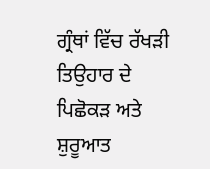ਗ੍ਰੰਥਾਂ ਵਿੱਚ ਰੱਖੜੀ ਤਿਉਹਾਰ ਦੇ ਪਿਛੋਕੜ ਅਤੇ ਸ਼ੁਰੂਆਤ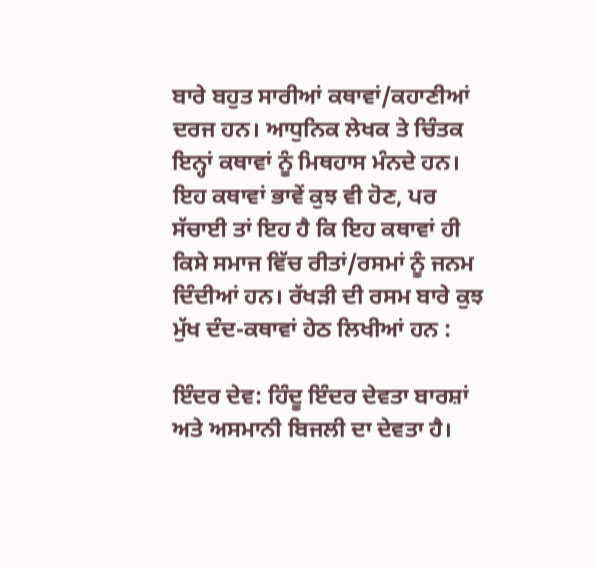ਬਾਰੇ ਬਹੁਤ ਸਾਰੀਆਂ ਕਥਾਵਾਂ/ਕਹਾਣੀਆਂ ਦਰਜ ਹਨ। ਆਧੁਨਿਕ ਲੇਖਕ ਤੇ ਚਿੰਤਕ ਇਨ੍ਹਾਂ ਕਥਾਵਾਂ ਨੂੰ ਮਿਥਹਾਸ ਮੰਨਦੇ ਹਨ। ਇਹ ਕਥਾਵਾਂ ਭਾਵੇਂ ਕੁਝ ਵੀ ਹੋਣ, ਪਰ ਸੱਚਾਈ ਤਾਂ ਇਹ ਹੈ ਕਿ ਇਹ ਕਥਾਵਾਂ ਹੀ ਕਿਸੇ ਸਮਾਜ ਵਿੱਚ ਰੀਤਾਂ/ਰਸਮਾਂ ਨੂੰ ਜਨਮ ਦਿੰਦੀਆਂ ਹਨ। ਰੱਖੜੀ ਦੀ ਰਸਮ ਬਾਰੇ ਕੁਝ ਮੁੱਖ ਦੰਦ-ਕਥਾਵਾਂ ਹੇਠ ਲਿਖੀਆਂ ਹਨ :

ਇੰਦਰ ਦੇਵ: ਹਿੰਦੂ ਇੰਦਰ ਦੇਵਤਾ ਬਾਰਸ਼ਾਂ ਅਤੇ ਅਸਮਾਨੀ ਬਿਜਲੀ ਦਾ ਦੇਵਤਾ ਹੈ।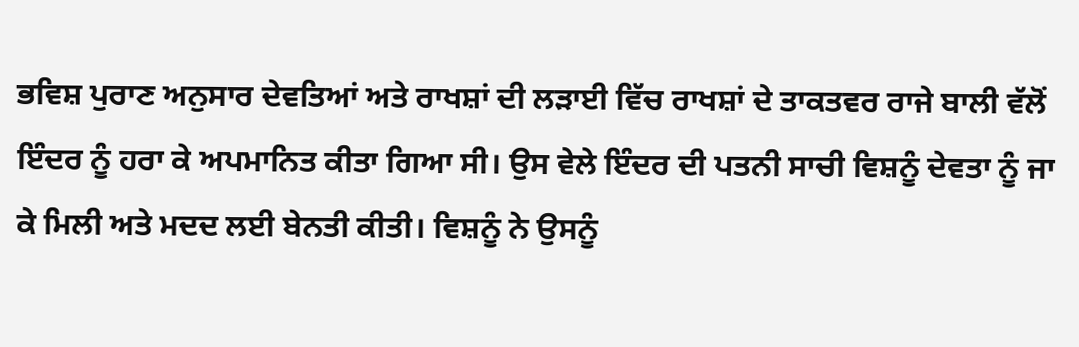ਭਵਿਸ਼ ਪੁਰਾਣ ਅਨੁਸਾਰ ਦੇਵਤਿਆਂ ਅਤੇ ਰਾਖਸ਼ਾਂ ਦੀ ਲੜਾਈ ਵਿੱਚ ਰਾਖਸ਼ਾਂ ਦੇ ਤਾਕਤਵਰ ਰਾਜੇ ਬਾਲੀ ਵੱਲੋਂ ਇੰਦਰ ਨੂੰ ਹਰਾ ਕੇ ਅਪਮਾਨਿਤ ਕੀਤਾ ਗਿਆ ਸੀ। ਉਸ ਵੇਲੇ ਇੰਦਰ ਦੀ ਪਤਨੀ ਸਾਚੀ ਵਿਸ਼ਨੂੰ ਦੇਵਤਾ ਨੂੰ ਜਾ ਕੇ ਮਿਲੀ ਅਤੇ ਮਦਦ ਲਈ ਬੇਨਤੀ ਕੀਤੀ। ਵਿਸ਼ਨੂੰ ਨੇ ਉਸਨੂੰ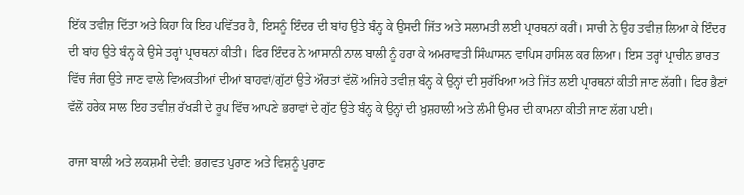ਇੱਕ ਤਵੀਜ਼ ਦਿੱਤਾ ਅਤੇ ਕਿਹਾ ਕਿ ਇਹ ਪਵਿੱਤਰ ਹੈ, ਇਸਨੂੰ ਇੰਦਰ ਦੀ ਬਾਂਹ ਉਤੇ ਬੰਨ੍ਹ ਕੇ ਉਸਦੀ ਜਿੱਤ ਅਤੇ ਸਲਾਮਤੀ ਲਈ ਪ੍ਰਾਰਥਨਾਂ ਕਰੀਂ। ਸਾਚੀ ਨੇ ਉਹ ਤਵੀਜ਼ ਲਿਆ ਕੇ ਇੰਦਰ ਦੀ ਬਾਂਹ ਉਤੇ ਬੰਨ੍ਹ ਕੇ ਉਸੇ ਤਰ੍ਹਾਂ ਪ੍ਰਾਰਥਨਾਂ ਕੀਤੀ। ਫਿਰ ਇੰਦਰ ਨੇ ਆਸਾਨੀ ਨਾਲ ਬਾਲੀ ਨੂੰ ਹਰਾ ਕੇ ਅਮਰਾਵਤੀ ਸਿੰਘਾਸਨ ਵਾਪਿਸ ਹਾਸਿਲ ਕਰ ਲਿਆ। ਇਸ ਤਰ੍ਹਾਂ ਪ੍ਰਾਚੀਨ ਭਾਰਤ ਵਿੱਚ ਜੰਗ ਉਤੇ ਜਾਣ ਵਾਲੇ ਵਿਅਕਤੀਆਂ ਦੀਆਂ ਬਾਹਵਾਂ/ਗੁੱਟਾਂ ਉਤੇ ਔਰਤਾਂ ਵੱਲੋਂ ਅਜਿਹੇ ਤਵੀਜ਼ ਬੰਨ੍ਹ ਕੇ ਉਨ੍ਹਾਂ ਦੀ ਸੁਰੱਖਿਆ ਅਤੇ ਜਿੱਤ ਲਈ ਪ੍ਰਾਰਥਨਾਂ ਕੀਤੀ ਜਾਣ ਲੱਗੀ। ਫਿਰ ਭੈਣਾਂ ਵੱਲੋਂ ਹਰੇਕ ਸਾਲ ਇਹ ਤਵੀਜ਼ ਰੱਖੜੀ ਦੇ ਰੂਪ ਵਿੱਚ ਆਪਣੇ ਭਰਾਵਾਂ ਦੇ ਗੁੱਟ ਉਤੇ ਬੰਨ੍ਹ ਕੇ ਉਨ੍ਹਾਂ ਦੀ ਖ਼ੁਸ਼ਹਾਲੀ ਅਤੇ ਲੰਮੀ ਉਮਰ ਦੀ ਕਾਮਨਾ ਕੀਤੀ ਜਾਣ ਲੱਗ ਪਈ।

ਰਾਜਾ ਬਾਲੀ ਅਤੇ ਲਕਸ਼ਮੀ ਦੇਵੀ: ਭਗਵਤ ਪੁਰਾਣ ਅਤੇ ਵਿਸ਼ਨੂੰ ਪੁਰਾਣ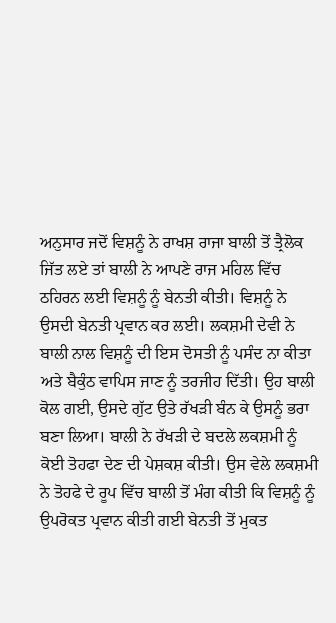ਅਨੁਸਾਰ ਜਦੋਂ ਵਿਸ਼ਨੂੰ ਨੇ ਰਾਖਸ਼ ਰਾਜਾ ਬਾਲੀ ਤੋਂ ਤ੍ਰੈਲੋਕ ਜਿੱਤ ਲਏ ਤਾਂ ਬਾਲੀ ਨੇ ਆਪਣੇ ਰਾਜ ਮਹਿਲ ਵਿੱਚ ਠਹਿਰਨ ਲਈ ਵਿਸ਼ਨੂੰ ਨੂੰ ਬੇਨਤੀ ਕੀਤੀ। ਵਿਸ਼ਨੂੰ ਨੇ ਉਸਦੀ ਬੇਨਤੀ ਪ੍ਰਵਾਨ ਕਰ ਲਈ। ਲਕਸ਼ਮੀ ਦੇਵੀ ਨੇ ਬਾਲੀ ਨਾਲ ਵਿਸ਼ਨੂੰ ਦੀ ਇਸ ਦੋਸਤੀ ਨੂੰ ਪਸੰਦ ਨਾ ਕੀਤਾ ਅਤੇ ਬੈਕੁੰਠ ਵਾਪਿਸ ਜਾਣ ਨੂੰ ਤਰਜੀਹ ਦਿੱਤੀ। ਉਹ ਬਾਲੀ ਕੋਲ ਗਈ, ਉਸਦੇ ਗੁੱਟ ਉਤੇ ਰੱਖੜੀ ਬੰਨ ਕੇ ਉਸਨੂੰ ਭਰਾ ਬਣਾ ਲਿਆ। ਬਾਲੀ ਨੇ ਰੱਖੜੀ ਦੇ ਬਦਲੇ ਲਕਸ਼ਮੀ ਨੂੰ ਕੋਈ ਤੋਹਫਾ ਦੇਣ ਦੀ ਪੇਸ਼ਕਸ਼ ਕੀਤੀ। ਉਸ ਵੇਲੇ ਲਕਸ਼ਮੀ ਨੇ ਤੋਹਫੇ ਦੇ ਰੂਪ ਵਿੱਚ ਬਾਲੀ ਤੋਂ ਮੰਗ ਕੀਤੀ ਕਿ ਵਿਸ਼ਨੂੰ ਨੂੰ ਉਪਰੋਕਤ ਪ੍ਰਵਾਨ ਕੀਤੀ ਗਈ ਬੇਨਤੀ ਤੋਂ ਮੁਕਤ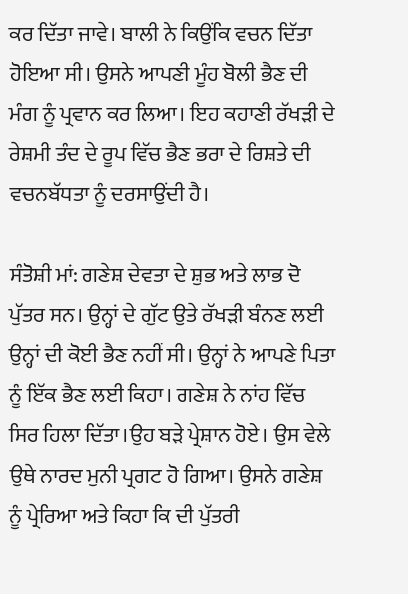ਕਰ ਦਿੱਤਾ ਜਾਵੇ। ਬਾਲੀ ਨੇ ਕਿਉਂਕਿ ਵਚਨ ਦਿੱਤਾ ਹੋਇਆ ਸੀ। ਉਸਨੇ ਆਪਣੀ ਮੂੰਹ ਬੋਲੀ ਭੈਣ ਦੀ ਮੰਗ ਨੂੰ ਪ੍ਰਵਾਨ ਕਰ ਲਿਆ। ਇਹ ਕਹਾਣੀ ਰੱਖੜੀ ਦੇ ਰੇਸ਼ਮੀ ਤੰਦ ਦੇ ਰੂਪ ਵਿੱਚ ਭੈਣ ਭਰਾ ਦੇ ਰਿਸ਼ਤੇ ਦੀ ਵਚਨਬੱਧਤਾ ਨੂੰ ਦਰਸਾਉਂਦੀ ਹੈ।

ਸੰਤੋਸ਼ੀ ਮਾਂ: ਗਣੇਸ਼ ਦੇਵਤਾ ਦੇ ਸ਼ੁਭ ਅਤੇ ਲਾਭ ਦੋ ਪੁੱਤਰ ਸਨ। ਉਨ੍ਹਾਂ ਦੇ ਗੁੱਟ ਉਤੇ ਰੱਖੜੀ ਬੰਨਣ ਲਈ ਉਨ੍ਹਾਂ ਦੀ ਕੋਈ ਭੈਣ ਨਹੀਂ ਸੀ। ਉਨ੍ਹਾਂ ਨੇ ਆਪਣੇ ਪਿਤਾ ਨੂੰ ਇੱਕ ਭੈਣ ਲਈ ਕਿਹਾ। ਗਣੇਸ਼ ਨੇ ਨਾਂਹ ਵਿੱਚ ਸਿਰ ਹਿਲਾ ਦਿੱਤਾ।ਉਹ ਬੜੇ ਪ੍ਰੇਸ਼ਾਨ ਹੋਏ। ਉਸ ਵੇਲੇ ਉਥੇ ਨਾਰਦ ਮੁਨੀ ਪ੍ਰਗਟ ਹੋ ਗਿਆ। ਉਸਨੇ ਗਣੇਸ਼ ਨੂੰ ਪ੍ਰੇਰਿਆ ਅਤੇ ਕਿਹਾ ਕਿ ਦੀ ਪੁੱਤਰੀ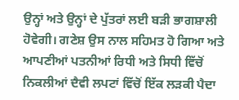ਉਨ੍ਹਾਂ ਅਤੇ ਉਨ੍ਹਾਂ ਦੇ ਪੁੱਤਰਾਂ ਲਈ ਬੜੀ ਭਾਗਸ਼ਾਲੀ ਹੋਵੇਗੀ। ਗਣੇਸ਼ ਉਸ ਨਾਲ ਸਹਿਮਤ ਹੋ ਗਿਆ ਅਤੇ ਆਪਣੀਆਂ ਪਤਨੀਆਂ ਰਿਧੀ ਅਤੇ ਸਿਧੀ ਵਿੱਚੋਂ ਨਿਕਲੀਆਂ ਦੈਵੀ ਲਪਟਾਂ ਵਿੱਚੋਂ ਇੱਕ ਲੜਕੀ ਪੈਦਾ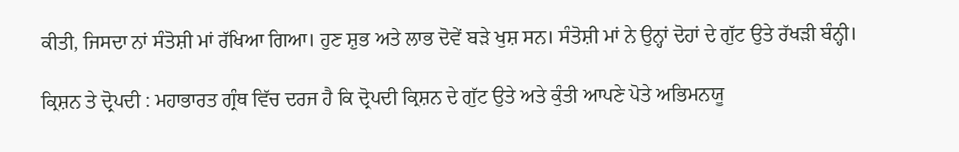ਕੀਤੀ, ਜਿਸਦਾ ਨਾਂ ਸੰਤੋਸ਼ੀ ਮਾਂ ਰੱਖਿਆ ਗਿਆ। ਹੁਣ ਸ਼ੁਭ ਅਤੇ ਲਾਭ ਦੋਵੇਂ ਬੜੇ ਖੁਸ਼ ਸਨ। ਸੰਤੋਸ਼ੀ ਮਾਂ ਨੇ ਉਨ੍ਹਾਂ ਦੋਹਾਂ ਦੇ ਗੁੱਟ ਉਤੇ ਰੱਖੜੀ ਬੰਨ੍ਹੀ।

ਕ੍ਰਿਸ਼ਨ ਤੇ ਦ੍ਰੋਪਦੀ : ਮਹਾਭਾਰਤ ਗ੍ਰੰਥ ਵਿੱਚ ਦਰਜ ਹੈ ਕਿ ਦ੍ਰੋਪਦੀ ਕ੍ਰਿਸ਼ਨ ਦੇ ਗੁੱਟ ਉਤੇ ਅਤੇ ਕੁੰਤੀ ਆਪਣੇ ਪੋਤੇ ਅਭਿਮਨਯੂ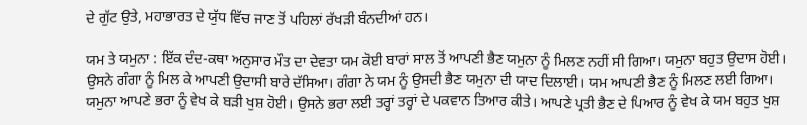ਦੇ ਗੁੱਟ ਉਤੇ, ਮਹਾਭਾਰਤ ਦੇ ਯੁੱਧ ਵਿੱਚ ਜਾਣ ਤੋਂ ਪਹਿਲਾਂ ਰੱਖੜੀ ਬੰਨਦੀਆਂ ਹਨ।

ਯਮ ਤੇ ਯਮੁਨਾ : ਇੱਕ ਦੰਦ-ਕਥਾ ਅਨੁਸਾਰ ਮੌਤ ਦਾ ਦੇਵਤਾ ਯਮ ਕੋਈ ਬਾਰਾਂ ਸਾਲ ਤੋਂ ਆਪਣੀ ਭੈਣ ਯਮੁਨਾ ਨੂੰ ਮਿਲਣ ਨਹੀਂ ਸੀ ਗਿਆ। ਯਮੁਨਾ ਬਹੁਤ ਉਦਾਸ ਹੋਈ। ਉਸਨੇ ਗੰਗਾ ਨੂੰ ਮਿਲ ਕੇ ਆਪਣੀ ਉਦਾਸੀ ਬਾਰੇ ਦੱਸਿਆ। ਗੰਗਾ ਨੇ ਯਮ ਨੂੰ ਉਸਦੀ ਭੈਣ ਯਮੁਨਾ ਦੀ ਯਾਦ ਦਿਲਾਈ। ਯਮ ਆਪਣੀ ਭੈਣ ਨੂੰ ਮਿਲਣ ਲਈ ਗਿਆ। ਯਮੁਨਾ ਆਪਣੇ ਭਰਾ ਨੂੰ ਵੇਖ ਕੇ ਬੜੀ ਖੁਸ਼ ਹੋਈ। ਉਸਨੇ ਭਰਾ ਲਈ ਤਰ੍ਹਾਂ ਤਰ੍ਹਾਂ ਦੇ ਪਕਵਾਨ ਤਿਆਰ ਕੀਤੇ। ਆਪਣੇ ਪ੍ਰਤੀ ਭੈਣ ਦੇ ਪਿਆਰ ਨੂੰ ਵੇਖ ਕੇ ਯਮ ਬਹੁਤ ਖੁਸ਼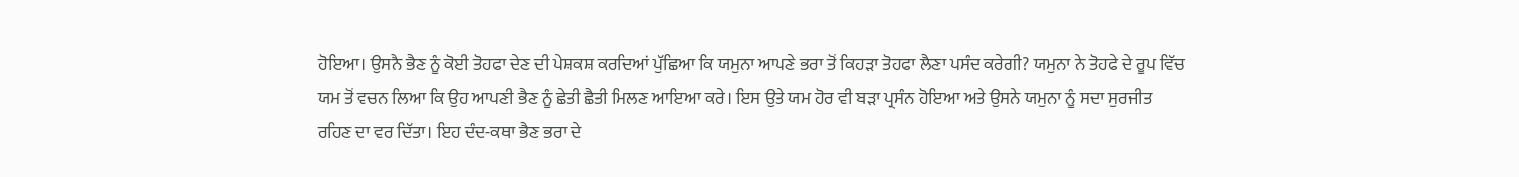ਹੋਇਆ। ਉਸਨੈ ਭੈਣ ਨੂੰ ਕੋਈ ਤੋਹਫਾ ਦੇਣ ਦੀ ਪੇਸ਼ਕਸ਼ ਕਰਦਿਆਂ ਪੁੱਛਿਆ ਕਿ ਯਮੁਨਾ ਆਪਣੇ ਭਰਾ ਤੋਂ ਕਿਹੜਾ ਤੋਹਫਾ ਲੈਣਾ ਪਸੰਦ ਕਰੇਗੀ? ਯਮੁਨਾ ਨੇ ਤੋਹਫੇ ਦੇ ਰੂਪ ਵਿੱਚ ਯਮ ਤੋਂ ਵਚਨ ਲਿਆ ਕਿ ਉਹ ਆਪਣੀ ਭੈਣ ਨੂੰ ਛੇਤੀ ਛੈਤੀ ਮਿਲਣ ਆਇਆ ਕਰੇ। ਇਸ ਉਤੇ ਯਮ ਹੋਰ ਵੀ ਬੜਾ ਪ੍ਰਸੰਨ ਹੋਇਆ ਅਤੇ ਉਸਨੇ ਯਮੁਨਾ ਨੂੰ ਸਦਾ ਸੁਰਜੀਤ ਰਹਿਣ ਦਾ ਵਰ ਦਿੱਤਾ। ਇਹ ਦੰਦ-ਕਥਾ ਭੈਣ ਭਰਾ ਦੇ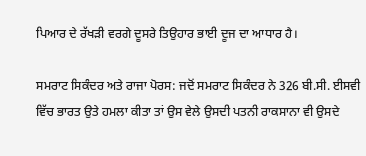ਪਿਆਰ ਦੇ ਰੱਖੜੀ ਵਰਗੇ ਦੂਸਰੇ ਤਿਉਹਾਰ ਭਾਈ ਦੂਜ ਦਾ ਆਧਾਰ ਹੈ।

ਸਮਰਾਟ ਸਿਕੰਦਰ ਅਤੇ ਰਾਜਾ ਪੋਰਸ: ਜਦੋਂ ਸਮਰਾਟ ਸਿਕੰਦਰ ਨੇ 326 ਬੀ.ਸੀ. ਈਸਵੀ ਵਿੱਚ ਭਾਰਤ ਉਤੇ ਹਮਲਾ ਕੀਤਾ ਤਾਂ ਉਸ ਵੇਲੇ ਉਸਦੀ ਪਤਨੀ ਰਾਕਸਾਨਾ ਵੀ ਉਸਦੇ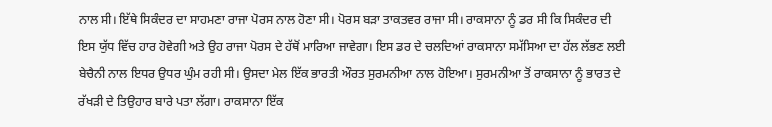ਨਾਲ ਸੀ। ਇੱਥੇ ਸਿਕੰਦਰ ਦਾ ਸਾਹਮਣਾ ਰਾਜਾ ਪੋਰਸ ਨਾਲ ਹੋਣਾ ਸੀ। ਪੋਰਸ ਬੜਾ ਤਾਕਤਵਰ ਰਾਜਾ ਸੀ। ਰਾਕਸਾਨਾ ਨੂੰ ਡਰ ਸੀ ਕਿ ਸਿਕੰਦਰ ਦੀ ਇਸ ਯੁੱਧ ਵਿੱਚ ਹਾਰ ਹੋਵੇਗੀ ਅਤੇ ਉਹ ਰਾਜਾ ਪੋਰਸ ਦੇ ਹੱਥੋਂ ਮਾਰਿਆ ਜਾਵੇਗਾ। ਇਸ ਡਰ ਦੇ ਚਲਦਿਆਂ ਰਾਕਸਾਨਾ ਸਮੱਸਿਆ ਦਾ ਹੱਲ ਲੱਭਣ ਲਈ ਬੇਚੈਨੀ ਨਾਲ ਇਧਰ ਉਧਰ ਘੁੰਮ ਰਹੀ ਸੀ। ਉਸਦਾ ਮੇਲ ਇੱਕ ਭਾਰਤੀ ਔਰਤ ਸੁਰਮਨੀਆ ਨਾਲ ਹੋਇਆ। ਸੁਰਮਨੀਆ ਤੋਂ ਰਾਕਸਾਨਾ ਨੂੰ ਭਾਰਤ ਦੇ ਰੱਖੜੀ ਦੇ ਤਿਉਹਾਰ ਬਾਰੇ ਪਤਾ ਲੱਗਾ। ਰਾਕਸਾਨਾ ਇੱਕ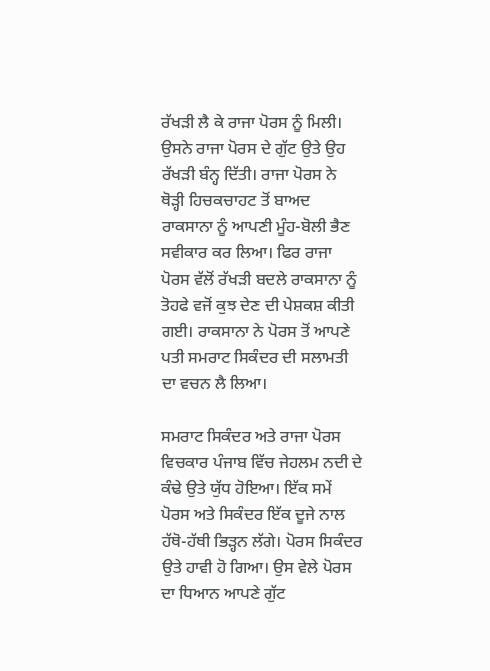ਰੱਖੜੀ ਲੈ ਕੇ ਰਾਜਾ ਪੋਰਸ ਨੂੰ ਮਿਲੀ। ਉਸਨੇ ਰਾਜਾ ਪੋਰਸ ਦੇ ਗੁੱਟ ਉਤੇ ਉਹ ਰੱਖੜੀ ਬੰਨ੍ਹ ਦਿੱਤੀ। ਰਾਜਾ ਪੋਰਸ ਨੇ ਥੋੜ੍ਹੀ ਹਿਚਕਚਾਹਟ ਤੋਂ ਬਾਅਦ ਰਾਕਸਾਨਾ ਨੂੰ ਆਪਣੀ ਮੂੰਹ-ਬੋਲੀ ਭੈਣ ਸਵੀਕਾਰ ਕਰ ਲਿਆ। ਫਿਰ ਰਾਜਾ ਪੋਰਸ ਵੱਲੋਂ ਰੱਖੜੀ ਬਦਲੇ ਰਾਕਸਾਨਾ ਨੂੰ ਤੋਹਫੇ ਵਜੋਂ ਕੁਝ ਦੇਣ ਦੀ ਪੇਸ਼ਕਸ਼ ਕੀਤੀ ਗਈ। ਰਾਕਸਾਨਾ ਨੇ ਪੋਰਸ ਤੋਂ ਆਪਣੇ ਪਤੀ ਸਮਰਾਟ ਸਿਕੰਦਰ ਦੀ ਸਲਾਮਤੀ ਦਾ ਵਚਨ ਲੈ ਲਿਆ।

ਸਮਰਾਟ ਸਿਕੰਦਰ ਅਤੇ ਰਾਜਾ ਪੋਰਸ ਵਿਚਕਾਰ ਪੰਜਾਬ ਵਿੱਚ ਜੇਹਲਮ ਨਦੀ ਦੇ ਕੰਢੇ ਉਤੇ ਯੁੱਧ ਹੋਇਆ। ਇੱਕ ਸਮੇਂ ਪੋਰਸ ਅਤੇ ਸਿਕੰਦਰ ਇੱਕ ਦੂਜੇ ਨਾਲ ਹੱਥੋ-ਹੱਥੀ ਭਿੜ੍ਹਨ ਲੱਗੇ। ਪੋਰਸ ਸਿਕੰਦਰ ਉਤੇ ਹਾਵੀ ਹੋ ਗਿਆ। ਉਸ ਵੇਲੇ ਪੋਰਸ ਦਾ ਧਿਆਨ ਆਪਣੇ ਗੁੱਟ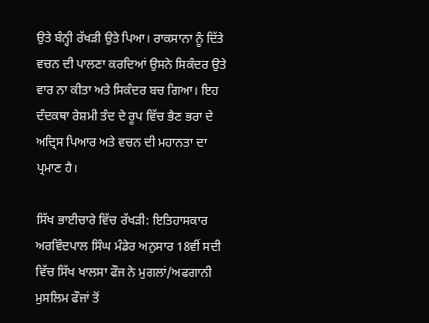ਉਤੇ ਬੰਨ੍ਹੀ ਰੱਖੜੀ ਉਤੇ ਪਿਆ। ਰਾਕਸਾਨਾ ਨੂੰ ਦਿੱਤੇ ਵਚਨ ਦੀ ਪਾਲਣਾ ਕਰਦਿਆਂ ਉਸਨੇ ਸਿਕੰਦਰ ਉਤੇ ਵਾਰ ਨਾ ਕੀਤਾ ਅਤੇ ਸਿਕੰਦਰ ਬਚ ਗਿਆ। ਇਹ ਦੰਦਕਥਾ ਰੇਸ਼ਮੀ ਤੰਦ ਦੇ ਰੂਪ ਵਿੱਚ ਭੈਣ ਭਰਾ ਦੇ ਅਦ੍ਰਿਸ ਪਿਆਰ ਅਤੇ ਵਚਨ ਦੀ ਮਹਾਨਤਾ ਦਾ ਪ੍ਰਮਾਣ ਹੈ।

ਸਿੱਖ ਭਾਈਚਾਰੇ ਵਿੱਚ ਰੱਖੜੀ: ਇਤਿਹਾਸਕਾਰ ਅਰਵਿੰਦਪਾਲ ਸਿੰਘ ਮੰਡੇਰ ਅਨੁਸਾਰ 18ਵੀਂ ਸਦੀ ਵਿੱਚ ਸਿੱਖ ਖਾਲਸਾ ਫੌਜ ਨੇ ਮੁਗਲਾਂ/ਅਫਗਾਨੀ ਮੁਸਲਿਮ ਫੌਜਾਂ ਤੋਂ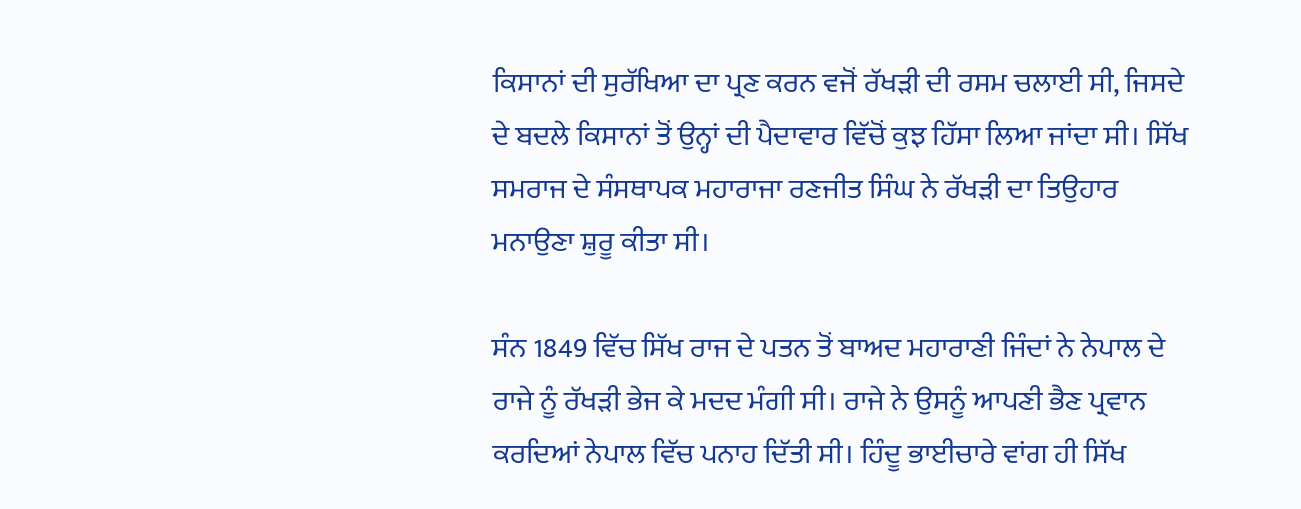ਕਿਸਾਨਾਂ ਦੀ ਸੁਰੱਖਿਆ ਦਾ ਪ੍ਰਣ ਕਰਨ ਵਜੋਂ ਰੱਖੜੀ ਦੀ ਰਸਮ ਚਲਾਈ ਸੀ, ਜਿਸਦੇ ਦੇ ਬਦਲੇ ਕਿਸਾਨਾਂ ਤੋਂ ਉਨ੍ਹਾਂ ਦੀ ਪੈਦਾਵਾਰ ਵਿੱਚੋਂ ਕੁਝ ਹਿੱਸਾ ਲਿਆ ਜਾਂਦਾ ਸੀ। ਸਿੱਖ ਸਮਰਾਜ ਦੇ ਸੰਸਥਾਪਕ ਮਹਾਰਾਜਾ ਰਣਜੀਤ ਸਿੰਘ ਨੇ ਰੱਖੜੀ ਦਾ ਤਿਉਹਾਰ ਮਨਾਉਣਾ ਸ਼ੁਰੂ ਕੀਤਾ ਸੀ।

ਸੰਨ 1849 ਵਿੱਚ ਸਿੱਖ ਰਾਜ ਦੇ ਪਤਨ ਤੋਂ ਬਾਅਦ ਮਹਾਰਾਣੀ ਜਿੰਦਾਂ ਨੇ ਨੇਪਾਲ ਦੇ ਰਾਜੇ ਨੂੰ ਰੱਖੜੀ ਭੇਜ ਕੇ ਮਦਦ ਮੰਗੀ ਸੀ। ਰਾਜੇ ਨੇ ਉਸਨੂੰ ਆਪਣੀ ਭੈਣ ਪ੍ਰਵਾਨ ਕਰਦਿਆਂ ਨੇਪਾਲ ਵਿੱਚ ਪਨਾਹ ਦਿੱਤੀ ਸੀ। ਹਿੰਦੂ ਭਾਈਚਾਰੇ ਵਾਂਗ ਹੀ ਸਿੱਖ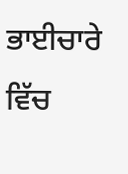ਭਾਈਚਾਰੇ ਵਿੱਚ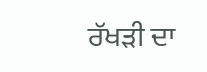ਰੱਖੜੀ ਦਾ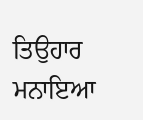ਤਿਉਹਾਰ ਮਨਾਇਆ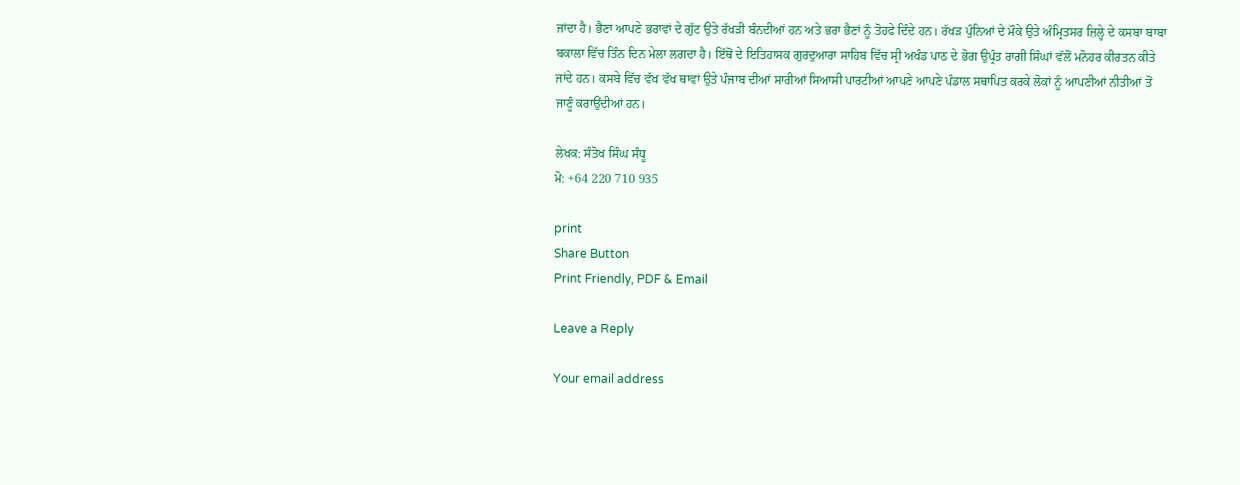ਜਾਂਦਾ ਹੈ। ਭੈਣਾ ਆਪਣੇ ਭਰਾਵਾਂ ਦੇ ਗੁੱਟ ਉਤੇ ਰੱਖੜੀ ਬੰਨਦੀਆਂ ਹਨ ਅਤੇ ਭਰਾ ਭੈਣਾਂ ਨੂੰ ਤੋਹਫੇ ਦਿੰਦੇ ਹਨ। ਰੱਖੜ ਪੁੰਨਿਆਂ ਦੇ ਮੌਕੇ ਉਤੇ ਅੰਮ੍ਰਿਤਸਰ ਜ਼ਿਲ੍ਹੇ ਦੇ ਕਸਬਾ ਬਾਬਾ ਬਕਾਲਾ ਵਿੱਚ ਤਿੰਨ ਦਿਨ ਮੇਲਾ ਲਗਦਾ ਹੈ। ਇੱਥੋਂ ਦੇ ਇਤਿਹਾਸਕ ਗੁਰਦੁਆਰਾ ਸਾਹਿਬ ਵਿੱਚ ਸ੍ਰੀ ਅਖੰਡ ਪਾਠ ਦੇ ਭੋਗ ਉਪ੍ਰੰਤ ਰਾਗੀ ਸਿੰਘਾਂ ਵੱਲੋਂ ਮਨੋਹਰ ਕੀਰਤਨ ਕੀਤੇ ਜਾਂਦੇ ਹਨ। ਕਸਬੇ ਵਿੱਚ ਵੱਖ ਵੱਖ ਥਾਵਾਂ ਉਤੇ ਪੰਜਾਬ ਦੀਆਂ ਸਾਰੀਆਂ ਸਿਆਸੀ ਪਾਰਟੀਆਂ ਆਪਣੇ ਆਪਣੇ ਪੰਡਾਲ ਸਥਾਪਿਤ ਕਰਕੇ ਲੋਕਾਂ ਨੂੰ ਆਪਣੀਆਂ ਨੀਤੀਆਂ ਤੋਂ ਜਾਣੂੰ ਕਰਾਉਂਦੀਆਂ ਹਨ।

ਲੇਖਕ: ਸੰਤੋਖ ਸਿੰਘ ਸੰਧੂ
ਮੋ: +64 220 710 935

print
Share Button
Print Friendly, PDF & Email

Leave a Reply

Your email address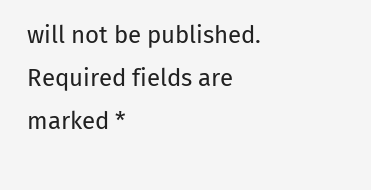will not be published. Required fields are marked *